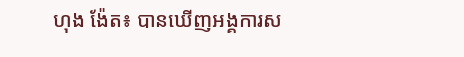ហុង ង៉ែត៖ បានឃើញអង្គការស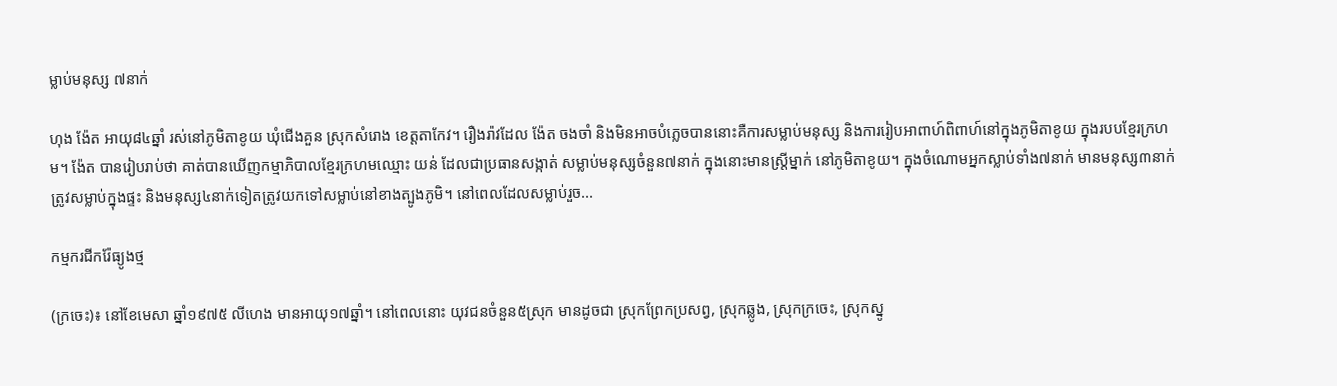ម្លាប់មនុស្ស ៧នាក់

ហុង ង៉ែត អាយុ៨៤ឆ្នាំ រស់នៅភូមិតាខូយ ឃុំជើងគួន ស្រុកសំរោង ខេត្តតាកែវ។ រឿងរ៉ាវដែល ង៉ែត ចងចាំ និងមិនអាចបំភ្លេចបាននោះគឺការសម្លាប់មនុស្ស និងការរៀបអាពាហ៍ពិពាហ៍នៅក្នុងភូមិតាខូយ ក្នុងរបបខ្មែរក្រហម។ ង៉ែត បានរៀបរាប់ថា គាត់បានឃើញកម្មាភិបាលខ្មែរក្រហមឈ្មោះ យន់ ដែលជាប្រធានសង្កាត់ សម្លាប់មនុស្សចំនួន៧នាក់ ក្នុងនោះមានស្រ្ដីម្នាក់ នៅភូមិតាខូយ។ ក្នុងចំណោមអ្នកស្លាប់ទាំង៧នាក់ មានមនុស្ស៣នាក់ត្រូវសម្លាប់ក្នុងផ្ទះ និងមនុស្ស៤នាក់ទៀតត្រូវយកទៅសម្លាប់នៅខាងត្បូងភូមិ។ នៅពេលដែលសម្លាប់រួច...

កម្មករជីករ៉ែធ្យូងថ្ម

(ក្រចេះ)៖ នៅខែមេសា ឆ្នាំ១៩៧៥ លីហេង មានអាយុ១៧ឆ្នាំ។ នៅពេលនោះ យុវជនចំនួន៥ស្រុក មានដូចជា ស្រុកព្រែកប្រសព្វ, ស្រុកឆ្លូង, ស្រុកក្រចេះ, ស្រុកស្នូ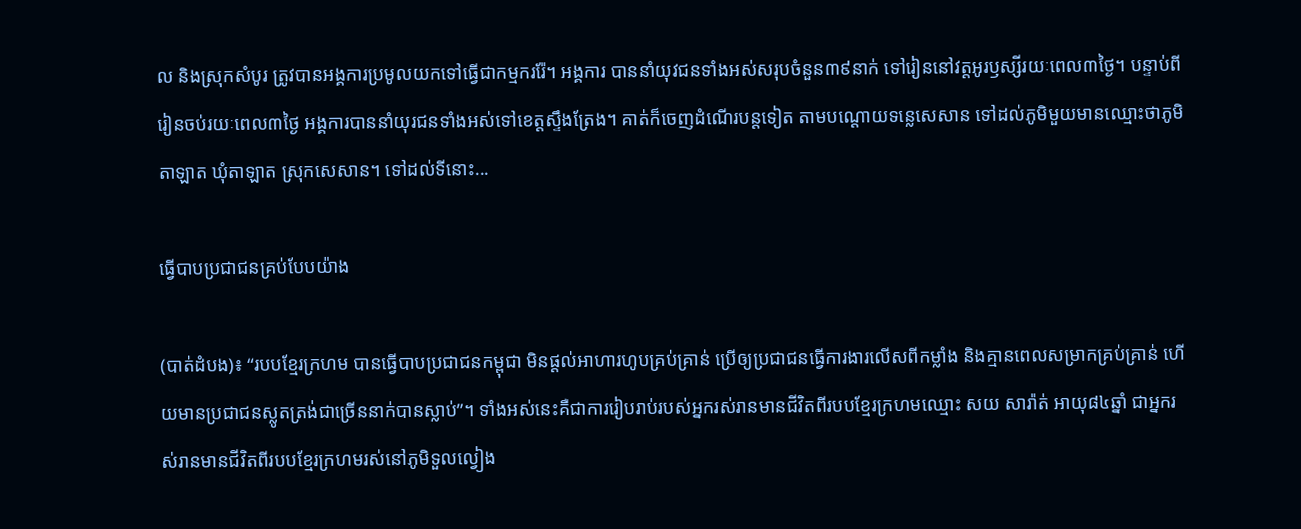ល និងស្រុកសំបូរ ត្រូវបានអង្គការប្រមូលយកទៅធ្វើជាកម្មកររ៉ែ។ អង្គការ បាននាំយុវជនទាំងអស់សរុបចំនួន៣៩នាក់ ទៅរៀននៅវត្តអូរឫស្សីរយៈពេល៣ថ្ងៃ។ បន្ទាប់ពីរៀនចប់រយៈពេល៣ថ្ងៃ អង្គការបាននាំយុរជនទាំងអស់ទៅខេត្តស្ទឹងត្រែង។ គាត់ក៏ចេញដំណើរបន្តទៀត តាមបណ្ដោយទន្លេសេសាន ទៅដល់ភូមិមួយមានឈ្មោះថាភូមិតាឡាត ឃុំតាឡាត ស្រុកសេសាន។ ទៅដល់ទីនោះ...

ធ្វើបាបប្រជាជនគ្រប់បែបយ៉ាង

(បាត់ដំបង)៖ “របបខ្មែរក្រហម បានធ្វើបាបប្រជាជនកម្ពុជា មិនផ្ដល់អាហារហូបគ្រប់គ្រាន់ ប្រើឲ្យប្រជាជនធ្វើការងារលើសពីកម្លាំង និងគ្មានពេលសម្រាកគ្រប់គ្រាន់ ហើយមានប្រជាជនស្លូតត្រង់ជាច្រើននាក់បានស្លាប់”។ ទាំងអស់នេះគឺជាការរៀបរាប់របស់អ្នករស់រានមានជីវិតពីរបបខ្មែរក្រហមឈ្មោះ សយ សារ៉ាត់ អាយុ៨៤ឆ្នាំ ជាអ្នករស់រានមានជីវិតពីរបបខ្មែរក្រហមរស់នៅភូមិទួលល្វៀង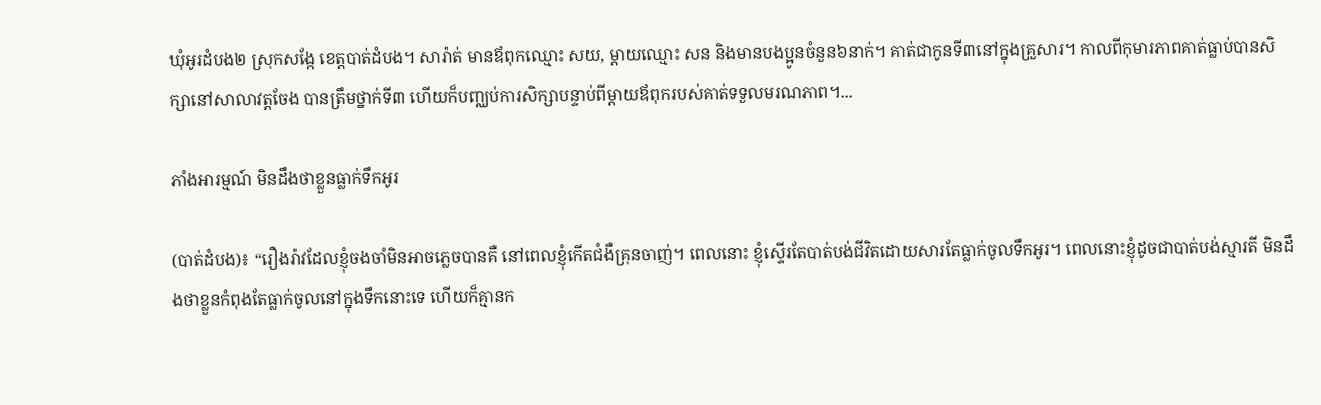ឃុំអូរដំបង២ ស្រុកសង្កែ ខេត្តបាត់ដំបង។ សារ៉ាត់ មានឪពុកឈ្មោះ សយ, ម្ដាយឈ្មោះ សន និងមានបងប្អូនចំនួន៦នាក់។ គាត់ជាកូនទី៣នៅក្នុងគ្រួសារ។ កាលពីកុមារភាពគាត់ធ្លាប់បានសិក្សានៅសាលាវត្តចែង បានត្រឹមថ្នាក់ទី៣ ហើយក៏បញ្ឈប់ការសិក្សាបន្ទាប់ពីម្ដាយឪពុករបស់គាត់ទទួលមរណភាព។...

ភាំងអារម្មណ៍ មិនដឹងថាខ្លួនធ្លាក់ទឹកអូរ

(បាត់ដំបង)៖ “រឿងរ៉ាវដែលខ្ញុំចងចាំមិនអាចភ្លេចបានគឺ នៅពេលខ្ញុំកើតជំងឺគ្រុនចាញ់។ ពេលនោះ ខ្ញុំស្ទើរតែបាត់បង់ជីវិតដោយសារតែធ្លាក់ចូលទឹកអូរ។ ពេលនោះខ្ញុំដូចជាបាត់បង់ស្មារតី មិនដឹងថាខ្លួនកំពុងតែធ្លាក់ចូលនៅក្នុងទឹកនោះទេ ហើយក៏គ្មានក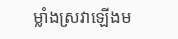ម្លាំងស្រវាឡើងម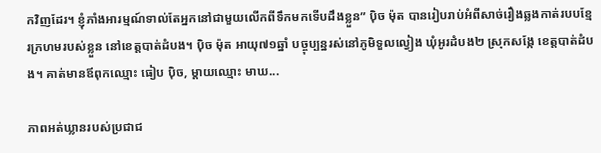កវិញដែរ។ ខ្ញុំភាំងអារម្មណ៍ទាល់តែអ្នកនៅជាមួយលើកពីទឹកមកទើបដឹងខ្លួន” ប៉ិច ម៉ុត បានរៀបរាប់អំពីសាច់រឿងឆ្លងកាត់របបខ្មែរក្រហមរបស់ខ្លួន នៅខេត្តបាត់ដំបង។ ប៉ិច ម៉ុត អាយុ៧១ឆ្នាំ បច្ចុប្បន្នរស់នៅភូមិទួលល្វៀង ឃុំអូរដំបង២ ស្រុកសង្កែ ខេត្តបាត់ដំបង។ គាត់មានឪពុកឈ្មោះ ធៀប ប៉ិច, ម្ដាយឈ្មោះ មាឃ...

ភាពអត់ឃ្លានរបស់ប្រជាជ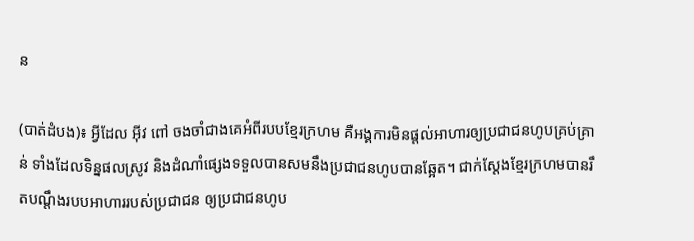ន

(បាត់ដំបង)៖ អ្វីដែល អ៊ីវ ពៅ ចងចាំជាងគេអំពីរបបខ្មែរក្រហម គឺអង្គការមិនផ្ដល់អាហារឲ្យប្រជាជនហូបគ្រប់គ្រាន់ ទាំងដែលទិន្នផលស្រូវ និងដំណាំផ្សេងទទួលបានសមនឹងប្រជាជនហូបបានឆ្អែត។ ជាក់ស្ដែងខ្មែរក្រហមបានរឹតបណ្តឹងរបបអាហាររបស់ប្រជាជន ឲ្យប្រជាជនហូប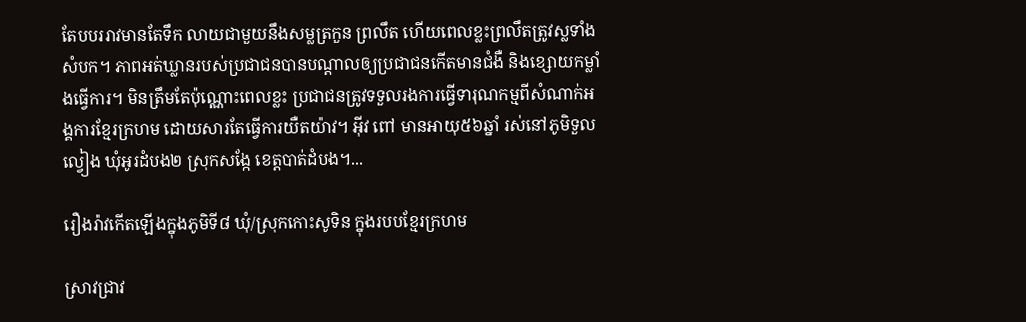តែបបររាវមានតែទឹក លាយជាមួយនឹងសម្លត្រកួន ព្រលឹត ហើយពេលខ្លះព្រលឹតត្រូវស្លទាំងសំបក។ ភាពអត់ឃ្លានរបស់ប្រជាជនបានបណ្ដាលឲ្យប្រជាជនកើតមានជំងឺ និងខ្សោយកម្លាំងធ្វើការ។ មិនត្រឹមតែប៉ុណ្ណោះពេលខ្លះ ប្រជាជនត្រូវទទួលរងការធ្វើទារុណកម្មពីសំណាក់អង្គការខ្មែរក្រហម ដោយសារតែធ្វើការយឺតយ៉ាវ។ អ៊ីវ ពៅ មានអាយុ៥៦ឆ្នាំ រស់នៅភូមិទួលល្វៀង ឃុំអូរដំបង២ ស្រុកសង្កែ ខេត្តបាត់ដំបង។...

រឿងរ៉ាវកើតឡើងក្នុងភូមិទី៨ ឃុំ/ស្រុកកោះសូទិន ក្នុងរបបខ្មែរក្រហម

ស្រាវជ្រាវ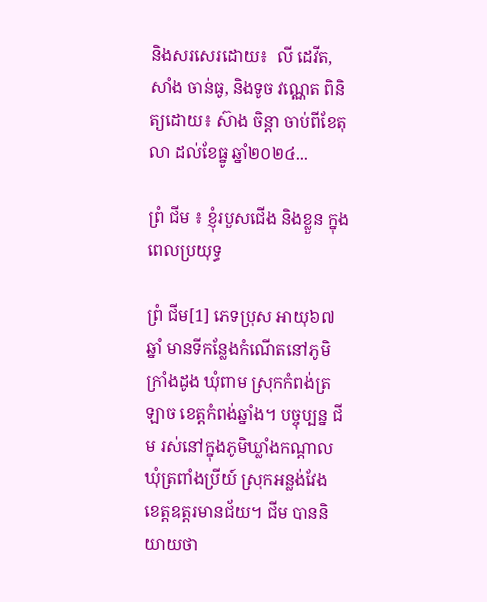និងសរសេរដោយ៖  លី ដេវីត, សាំង ចាន់ធូ, និងទូច វណ្ណេត ពិនិត្យដោយ៖ ស៊ាង ចិន្ដា ចាប់ពីខែតុលា ដល់ខែធ្នូ ឆ្នាំ២០២៤...

ព្រំ ជីម ៖ ខ្ញុំរបួសជើង និងខ្លួន ក្នុងពេលប្រយុទ្ធ

ព្រំ ជីម[1] ភេទប្រុស អាយុ៦៧ឆ្នាំ មានទីកន្លែងកំណើតនៅភូមិក្រាំងដូង ឃុំពាម ស្រុកកំពង់ត្រឡាច ខេត្តកំពង់ឆ្នាំង។ បច្ចុប្បន្ន ជីម រស់នៅក្នុងភូមិឃ្លាំងកណ្ដាល ឃុំត្រពាំងប្រីយ៍ ស្រុកអន្លង់វែង ខេត្តឧត្តរមានជ័យ។ ជីម បាននិយាយថា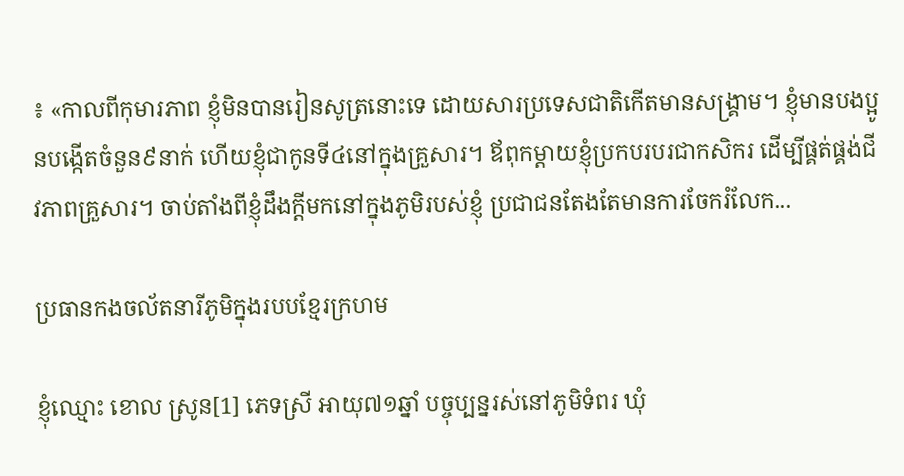៖ «កាលពីកុមារភាព ខ្ញុំមិនបានរៀនសូត្រនោះទេ ដោយសារប្រទេសជាតិកើតមានសង្គ្រាម។ ខ្ញុំមានបងប្អូនបង្កើតចំនួន៩នាក់ ហើយខ្ញុំជាកូនទី៤នៅក្នុងគ្រួសារ។ ឪពុកម្ដាយខ្ញុំប្រកបរបរជាកសិករ ដើម្បីផ្គត់ផ្គង់ជីវភាពគ្រួសារ។ ចាប់តាំងពីខ្ញុំដឹងក្ដីមកនៅក្នុងភូមិរបស់ខ្ញុំ ប្រជាជនតែងតែមានការចែករំលែក...

ប្រធានកងចល័តនារីភូមិក្នុងរបបខ្មែរក្រហម

ខ្ញុំឈ្មោះ ខោល ស្រូន[1] ភេទស្រី អាយុ៧១ឆ្នាំ បច្ចុប្បន្នរស់នៅភូមិទំពរ ឃុំ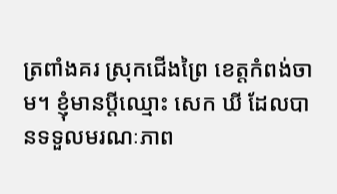ត្រពាំងគរ ស្រុកជើងព្រៃ ខេត្តកំពង់ចាម។ ខ្ញុំមានប្ដីឈ្មោះ សេក ឃី ដែលបានទទួលមរណៈភាព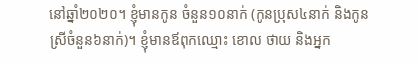នៅឆ្នាំ២០២០។ ខ្ញុំមានកូន ចំនួន១០នាក់ (កូនប្រុស៤នាក់ និងកូនស្រីចំនួន៦នាក់)។ ខ្ញុំមានឪពុកឈ្មោះ ខោល ថាយ និងអ្នក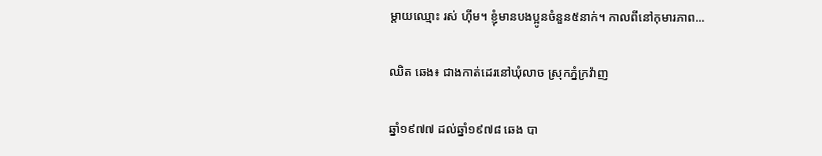ម្តាយឈ្មោះ រស់ ហ៊ីម។ ខ្ញុំមានបងប្អូនចំនួន៥នាក់។ កាលពីនៅកុមារភាព...

ឈិត ឆេង៖ ជាងកាត់ដេរនៅឃុំលាច ស្រុកភ្នំក្រវ៉ាញ

ឆ្នាំ១៩៧៧ ដល់ឆ្នាំ១៩៧៨ ឆេង បា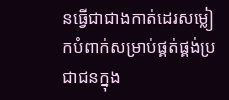នធ្វើជាជាងកាត់ដេរសម្លៀកបំពាក់សម្រាប់ផ្គត់ផ្គង់ប្រជាជនក្នុង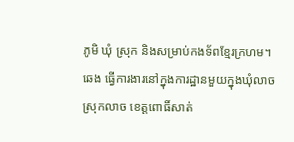ភូមិ ឃុំ ស្រុក និងសម្រាប់កងទ័ពខ្មែរក្រហម។ ឆេង ធ្វើការងារនៅក្នុងការដ្ឋានមួយក្នុងឃុំលាច ស្រុកលាច ខេត្តពោធិ៍សាត់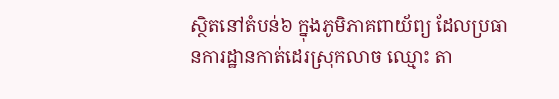ស្ថិតនៅតំបន់៦ ក្នុងភូមិភាគពាយ័ព្យ ដែលប្រធានការដ្ឋានកាត់ដេរស្រុកលាច ឈ្មោះ តា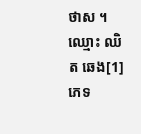ថាស ។ ឈ្មោះ ឈិត ឆេង[1] ភេទ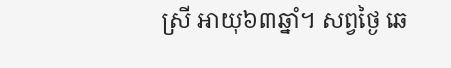ស្រី អាយុ៦៣ឆ្នាំ។ សព្វថ្ងៃ ឆេ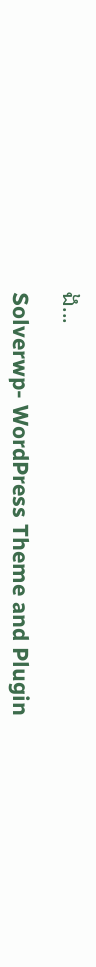ង...

Solverwp- WordPress Theme and Plugin